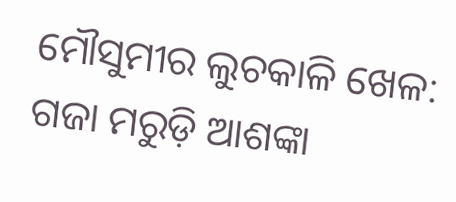ମୌସୁମୀର ଲୁଚକାଳି ଖେଳ: ଗଜା ମରୁଡ଼ି ଆଶଙ୍କା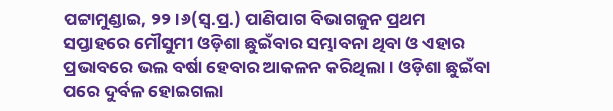ପଟ୍ଟାମୁଣ୍ଡାଇ, ୨୨।୬(ସ୍ବ.ପ୍ର.) ପାଣିପାଗ ବିଭାଗଜୁନ ପ୍ରଥମ ସପ୍ତାହରେ ମୌସୁମୀ ଓଡ଼ିଶା ଛୁଇଁବାର ସମ୍ଭାବନା ଥିବା ଓ ଏହାର ପ୍ରଭାବରେ ଭଲ ବର୍ଷା ହେବାର ଆକଳନ କରିଥିଲା। ଓଡ଼ିଶା ଛୁଇଁବା ପରେ ଦୁର୍ବଳ ହୋଇଗଲା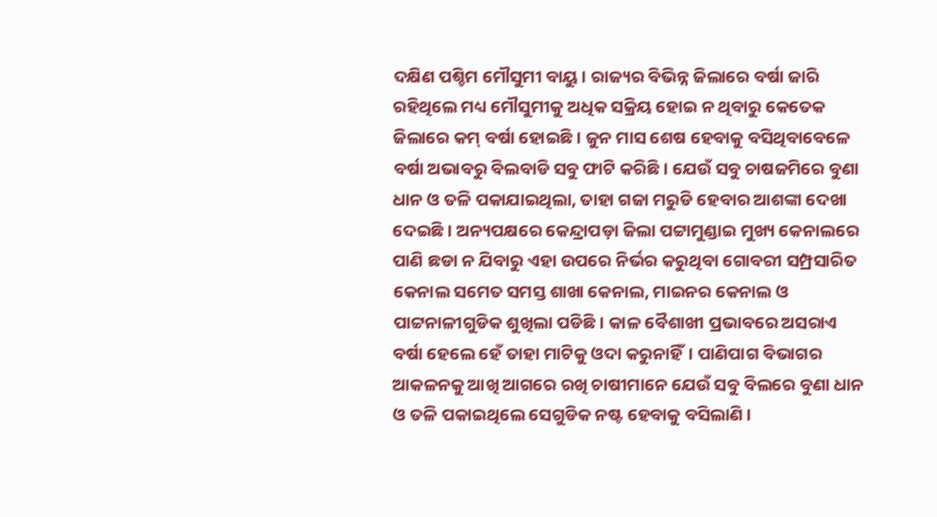ଦକ୍ଷିଣ ପଶ୍ଚିମ ମୌସୁମୀ ବାୟୁ। ରାଜ୍ୟର ବିଭିନ୍ନ ଜିଲାରେ ବର୍ଷା ଜାରି ରହିଥିଲେ ମଧ୍ୟ ମୌସୁମୀକୁ ଅଧିକ ସକ୍ରିୟ ହୋଇ ନ ଥିବାରୁ କେତେକ ଜିଲାରେ କମ୍‌ ବର୍ଷା ହୋଇଛି। ଜୁନ ମାସ ଶେଷ ହେବାକୁ ବସିଥିବାବେଳେ ବର୍ଷା ଅଭାବରୁ ବିଲବାଡି ସବୁ ଫାଟି କରିଛି। ଯେଉଁ ସବୁ ଚାଷଜମିରେ ବୁଣା ଧାନ ଓ ତଳି ପକାଯାଇଥିଲା, ତାହା ଗଜା ମରୁଡି ହେବାର ଆଶଙ୍କା ଦେଖା ଦେଇଛି। ଅନ୍ୟପକ୍ଷରେ କେନ୍ଦ୍ରାପଡ଼ା ଜିଲା ପଟ୍ଟାମୁଣ୍ଡାଇ ମୁଖ୍ୟ କେନାଲରେ ପାଣି ଛଡା ନ ଯିବାରୁ ଏହା ଉପରେ ନିର୍ଭର କରୁଥିବା ଗୋବରୀ ସମ୍ପ୍ରସାରିତ କେନାଲ ସମେତ ସମସ୍ତ ଶାଖା କେନାଲ, ମାଇନର କେନାଲ ଓ ପାଟ୍ଟନାଳୀଗୁଡିକ ଶୁଖିଲା ପଡିଛି। କାଳ ବୈଶାଖୀ ପ୍ରଭାବରେ ଅସରାଏ ବର୍ଷା ହେଲେ ହେଁ ତାହା ମାଟିକୁ ଓଦା କରୁନାହିଁ। ପାଣିପାଗ ବିଭାଗର ଆକଳନକୁ ଆଖି ଆଗରେ ରଖି ଚାଷୀମାନେ ଯେଉଁ ସବୁ ବିଲରେ ବୁଣା ଧାନ ଓ ତଳି ପକାଇଥିଲେ ସେଗୁଡିକ ନଷ୍ଟ ହେବାକୁ ବସିଲାଣି।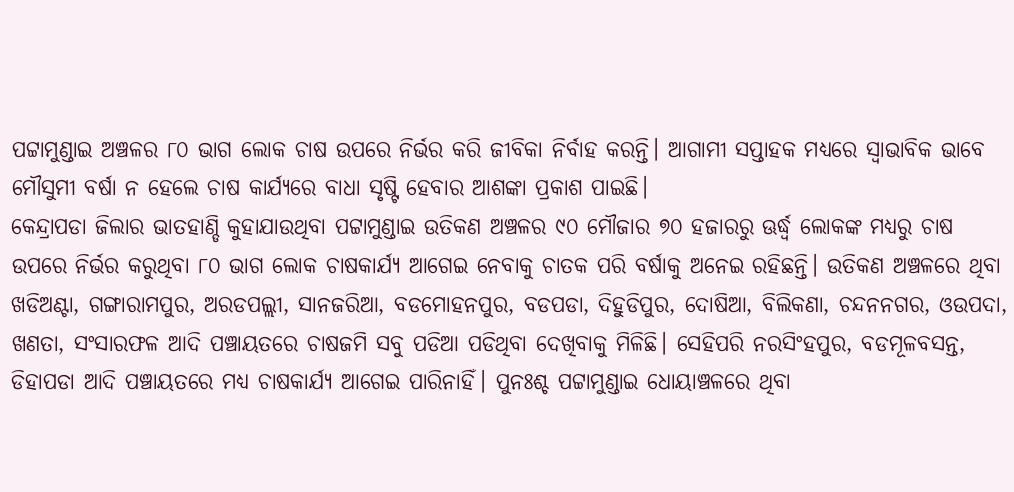ପଟ୍ଟାମୁଣ୍ଡାଇ ଅଞ୍ଚଳର ୮୦ ଭାଗ ଲୋକ ଚାଷ ଉପରେ ନିର୍ଭର କରି ଜୀବିକା ନିର୍ବାହ କରନ୍ତି। ଆଗାମୀ ସପ୍ତାହକ ମଧ୍ୟରେ ସ୍ବାଭାବିକ ଭାବେ ମୌସୁମୀ ବର୍ଷା ନ ହେଲେ ଚାଷ କାର୍ଯ୍ୟରେ ବାଧା ସୃଷ୍ଟି ହେବାର ଆଶଙ୍କା ପ୍ରକାଶ ପାଇଛି।
କେନ୍ଦ୍ରାପଡା ଜିଲାର ଭାତହାଣ୍ଡି କୁହାଯାଉଥିବା ପଟ୍ଟାମୁଣ୍ଡାଇ ଉତିକଣ ଅଞ୍ଚଳର ୯୦ ମୌଜାର ୭୦ ହଜାରରୁ ଊର୍ଦ୍ଧ୍ୱ ଲୋକଙ୍କ ମଧ୍ୟରୁ ଚାଷ ଉପରେ ନିର୍ଭର କରୁଥିବା ୮୦ ଭାଗ ଲୋକ ଚାଷକାର୍ଯ୍ୟ ଆଗେଇ ନେବାକୁ ଚାତକ ପରି ବର୍ଷାକୁ ଅନେଇ ରହିଛନ୍ତି। ଉତିକଣ ଅଞ୍ଚଳରେ ଥିବା ଖଡିଅଣ୍ଟା, ଗଙ୍ଗାରାମପୁର, ଅରଡପଲ୍ଲୀ, ସାନଜରିଆ, ବଡମୋହନପୁର, ବଡପଡା, ଦିହୁଡିପୁର, ଦୋଷିଆ, ବିଲିକଣା, ଚନ୍ଦନନଗର, ଓଉପଦା, ଖଣତା, ସଂସାରଫଳ ଆଦି ପଞ୍ଚାୟତରେ ଚାଷଜମି ସବୁ ପଡିଆ ପଡିଥିବା ଦେଖିବାକୁ ମିଳିଛି। ସେହିପରି ନରସିଂହପୁର, ବଡମୂଳବସନ୍ତ, ଡିହାପଡା ଆଦି ପଞ୍ଚାୟତରେ ମଧ୍ୟ ଚାଷକାର୍ଯ୍ୟ ଆଗେଇ ପାରିନାହିଁ। ପୁନଃଶ୍ଚ ପଟ୍ଟାମୁଣ୍ଡାଇ ଧୋୟାଞ୍ଚଳରେ ଥିବା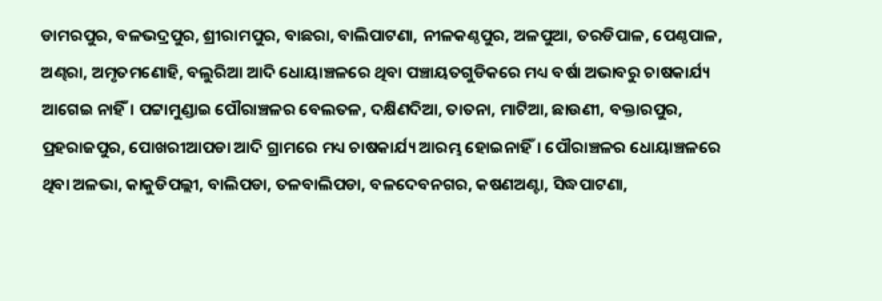ଡାମରପୁର, ବଳଭଦ୍ରପୁର, ଶ୍ରୀରାମପୁର, ବାଛରା, ବାଲିପାଟଣା, ନୀଳକଣ୍ଠପୁର, ଅଳପୁଆ, ତରଡିପାଳ, ପେଣ୍ଠପାଳ, ଅଣ୍ଢରା, ଅମୃତମଣୋହି, ବଲୁରିଆ ଆଦି ଧୋୟାଞ୍ଚଳରେ ଥିବା ପଞ୍ଚାୟତଗୁଡିକରେ ମଧ୍ୟ ବର୍ଷା ଅଭାବରୁ ଚାଷକାର୍ଯ୍ୟ ଆଗେଇ ନାହିଁ। ପଟ୍ଟାମୁଣ୍ଡାଇ ପୌରାଞ୍ଚଳର ବେଲତଳ, ଦକ୍ଷିଣଦିଆ, ତାତନା, ମାଟିଆ, ଛାଉଣୀ, ବକ୍ତାରପୁର, ପ୍ରହରାଜପୁର, ପୋଖରୀଆପଡା ଆଦି ଗ୍ରାମରେ ମଧ୍ୟ ଚାଷକାର୍ଯ୍ୟ ଆରମ୍ଭ ହୋଇନାହିଁ। ପୌରାଞ୍ଚଳର ଧୋୟାଞ୍ଚଳରେ ଥିବା ଅଳଭା, କାକୁଡିପଲ୍ଲୀ, ବାଲିପଡା, ତଳବାଲିପଡା, ବଳଦେବନଗର, କଷଣଅଣ୍ଟା, ସିଦ୍ଧପାଟଣା,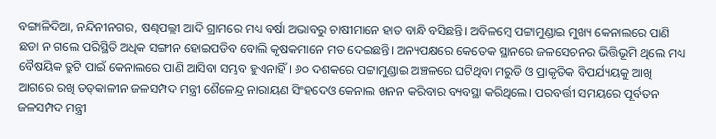ବଙ୍ଗାଳିଦିଆ, ନନ୍ଦିନୀନଗର, ଷଣ୍ଢପଲ୍ଲୀ ଆଦି ଗ୍ରାମରେ ମଧ୍ୟ ବର୍ଷା ଅଭାବରୁ ଚାଷୀମାନେ ହାତ ବାନ୍ଧି ବସିଛନ୍ତି। ଅବିଳମ୍ବେ ପଟ୍ଟାମୁଣ୍ଡାଇ ମୁଖ୍ୟ କେନାଲରେ ପାଣି ଛଡା ନ ଗଲେ ପରିସ୍ଥିତି ଅଧିକ ସଙ୍ଗୀନ ହୋଇପଡିବ ବୋଲି କୃଷକମାନେ ମତ ଦେଇଛନ୍ତି। ଅନ୍ୟପକ୍ଷରେ କେତେକ ସ୍ଥାନରେ ଜଳସେଚନର ଭିତ୍ତିଭୂମି ଥିଲେ ମଧ୍ୟ ବୈଷୟିକ ତ୍ରୁଟି ପାଇଁ କେନାଲରେ ପାଣି ଆସିବା ସମ୍ଭବ ହୁଏନାହିଁ। ୬୦ ଦଶକରେ ପଟ୍ଟାମୁଣ୍ଡାଇ ଅଞ୍ଚଳରେ ଘଟିଥିବା ମରୁଡି ଓ ପ୍ରାକୃତିକ ବିପର୍ଯ୍ୟୟକୁ ଆଖି ଆଗରେ ରଖି ତତ୍‌କାଳୀନ ଜଳସମ୍ପଦ ମନ୍ତ୍ରୀ ଶୈଳେନ୍ଦ୍ର ନାରାୟଣ ସିଂହଦେଓ କେନାଲ ଖନନ କରିବାର ବ୍ୟବସ୍ଥା କରିଥିଲେ। ପରବର୍ତ୍ତୀ ସମୟରେ ପୂର୍ବତନ ଜଳସମ୍ପଦ ମନ୍ତ୍ରୀ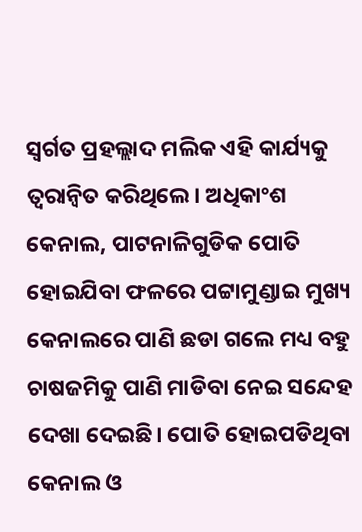ସ୍ବର୍ଗତ ପ୍ରହଲ୍ଲାଦ ମଲିକ ଏହି କାର୍ଯ୍ୟକୁ ତ୍ୱରାନ୍ବିତ କରିଥିଲେ। ଅଧିକାଂଶ କେନାଲ, ପାଟନାଳିଗୁଡିକ ପୋତି ହୋଇଯିବା ଫଳରେ ପଟ୍ଟାମୁଣ୍ଡାଇ ମୁଖ୍ୟ କେନାଲରେ ପାଣି ଛଡା ଗଲେ ମଧ୍ୟ ବହୁ ଚାଷଜମିକୁ ପାଣି ମାଡିବା ନେଇ ସନ୍ଦେହ ଦେଖା ଦେଇଛି। ପୋତି ହୋଇପଡିଥିବା କେନାଲ ଓ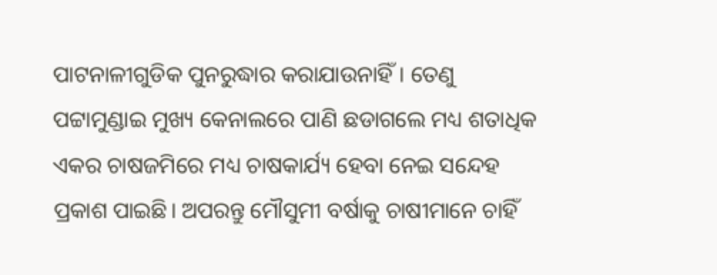ପାଟନାଳୀଗୁଡିକ ପୁନରୁଦ୍ଧାର କରାଯାଉନାହିଁ। ତେଣୁ ପଟ୍ଟାମୁଣ୍ଡାଇ ମୁଖ୍ୟ କେନାଲରେ ପାଣି ଛଡାଗଲେ ମଧ୍ୟ ଶତାଧିକ ଏକର ଚାଷଜମିରେ ମଧ୍ୟ ଚାଷକାର୍ଯ୍ୟ ହେବା ନେଇ ସନ୍ଦେହ ପ୍ରକାଶ ପାଇଛି। ଅପରନ୍ତୁ ମୌସୁମୀ ବର୍ଷାକୁ ଚାଷୀମାନେ ଚାହିଁ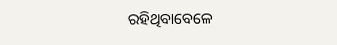ରହିଥିବାବେଳେ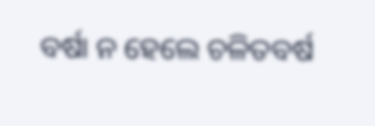ବର୍ଷା ନ ହେଲେ ଚଳିତବର୍ଷ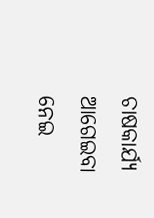ଚାଷକାର୍ଯ୍ୟ ଆଗେଇବା ନେଇ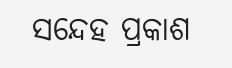ସନ୍ଦେହ ପ୍ରକାଶ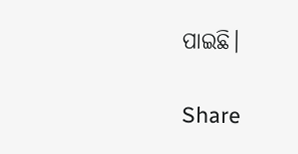ପାଇଛି।

Share